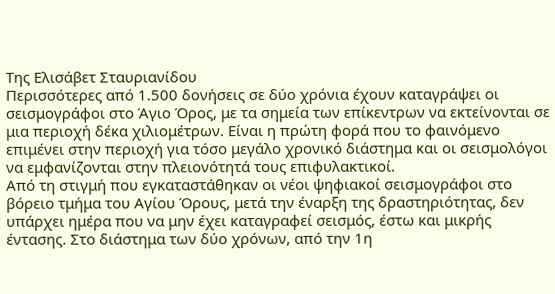Της Ελισάβετ Σταυριανίδου
Περισσότερες από 1.500 δονήσεις σε δύο χρόνια έχουν καταγράψει οι σεισμογράφοι στο Άγιο Όρος, με τα σημεία των επίκεντρων να εκτείνονται σε μια περιοχή δέκα χιλιομέτρων. Είναι η πρώτη φορά που το φαινόμενο επιμένει στην περιοχή για τόσο μεγάλο χρονικό διάστημα και οι σεισμολόγοι να εμφανίζονται στην πλειονότητά τους επιφυλακτικοί.
Από τη στιγμή που εγκαταστάθηκαν οι νέοι ψηφιακοί σεισμογράφοι στο βόρειο τμήμα του Αγίου Όρους, μετά την έναρξη της δραστηριότητας, δεν υπάρχει ημέρα που να μην έχει καταγραφεί σεισμός, έστω και μικρής έντασης. Στο διάστημα των δύο χρόνων, από την 1η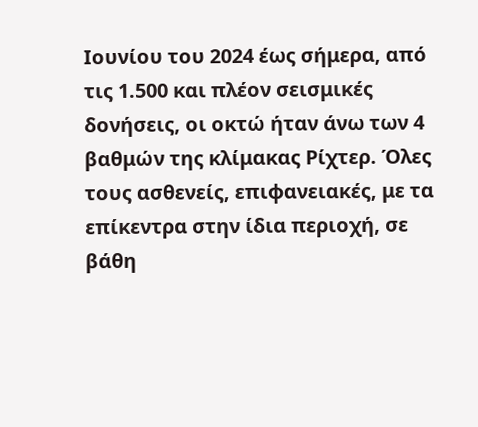Ιουνίου του 2024 έως σήμερα, από τις 1.500 και πλέον σεισμικές δονήσεις, οι οκτώ ήταν άνω των 4 βαθμών της κλίμακας Ρίχτερ. Όλες τους ασθενείς, επιφανειακές, με τα επίκεντρα στην ίδια περιοχή, σε βάθη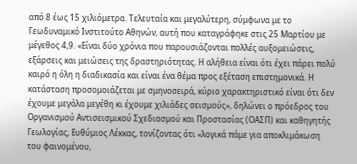από 8 έως 15 χιλιόμετρα. Τελευταία και μεγαλύτερη, σύμφωνα με το Γεωδυναμικό Ινστιτούτο Αθηνών, αυτή που καταγράφηκε στις 25 Μαρτίου με μέγεθος 4,9. «Είναι δύο χρόνια που παρουσιάζονται πολλές αυξομειώσεις, εξάρσεις και μειώσεις της δραστηριότητας. Η αλήθεια είναι ότι έχει πάρει πολύ καιρό η όλη η διαδικασία και είναι ένα θέμα προς εξέταση επιστημονικά. Η κατάσταση προσομοιάζεται με σμηνοσειρά, κύριο χαρακτηριστικό είναι ότι δεν έχουμε μεγάλα μεγέθη κι έχουμε χιλιάδες σεισμούς», δηλώνει ο πρόεδρος του Οργανισμού Αντισεισμικού Σχεδιασμού και Προστασίας (ΟΑΣΠ) και καθηγητής Γεωλογίας, Ευθύμιος Λέκκας, τονίζοντας ότι «λογικά πάμε για αποκλιμάκωση του φαινομένου,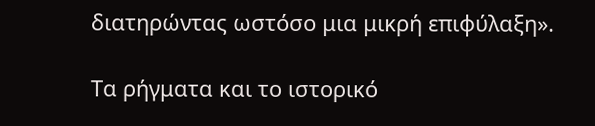διατηρώντας ωστόσο μια μικρή επιφύλαξη».

Τα ρήγματα και το ιστορικό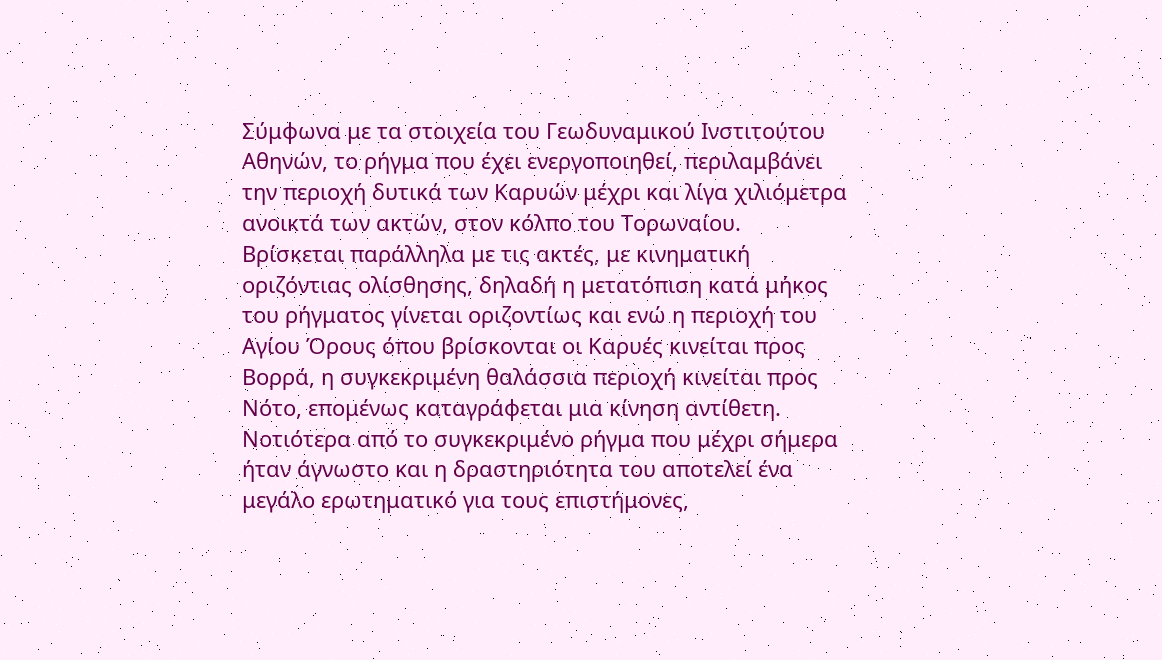Σύμφωνα με τα στοιχεία του Γεωδυναμικού Ινστιτούτου Αθηνών, το ρήγμα που έχει ενεργοποιηθεί, περιλαμβάνει την περιοχή δυτικά των Καρυών μέχρι και λίγα χιλιόμετρα ανοικτά των ακτών, στον κόλπο του Τορωναίου. Βρίσκεται παράλληλα με τις ακτές, με κινηματική οριζόντιας ολίσθησης, δηλαδή η μετατόπιση κατά μήκος του ρήγματος γίνεται οριζοντίως και ενώ η περιοχή του Αγίου Όρους όπου βρίσκονται οι Καρυές κινείται προς Βορρά, η συγκεκριμένη θαλάσσια περιοχή κινείται προς Νότο, επομένως καταγράφεται μια κίνηση αντίθετη. Νοτιότερα από το συγκεκριμένο ρήγμα που μέχρι σήμερα ήταν άγνωστο και η δραστηριότητα του αποτελεί ένα μεγάλο ερωτηματικό για τους επιστήμονες,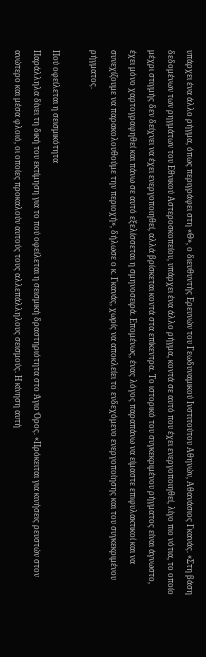υπάρχει ένα άλλο ρήγμα, όπως περιγράφει στη «Θ», ο διευθυντής Ερευνών του Γεωδυναμικού Ινστιτούτου Αθηνών, Αθανάσιος Γκανάς. «Στη βάση δεδομένων των ρηγμάτων του Εθνικού Αστεροσκοπείου, υπάρχει ένα άλλο ρήγμα, κοντά σε αυτό που έχει ενεργοποιηθεί, λίγο πιο νότια, το οποίο μέχρι στιγμής δεν δείχνει να έχει ενεργοποιηθεί, αλλά βρίσκεται κοντά στα επίκεντρα. Το ιστορικό του συγκεκριμένου ρήγματος είναι άγνωστο, έχει μόνο χαρτογραφηθεί και πάνω σε αυτό εξελίσσεται η σμηνοσειρά. Επομένως, ένας λόγος παραπάνω να είμαστε επιφυλακτικοί και να συνεχίζουμε να παρακολουθούμε την περιοχή», δήλωσε ο κ. Γκανάς, χωρίς να αποκλείει το ενδεχόμενο ενεργοποίησης και του συγκεκριμένου ρήγματος.

Πού οφείλεται η σεισμικότητα
Παράλληλα δίνει τη δική του εκτίμηση για το πού οφείλεται η σεισμική δραστηριότητα στο Άγιο Όρος. «Πρόκειται για κινήσεις ρευστών στον ανώτερο και μέσα φλοιό, οι οποίες προκαλούν αυτούς τους αλλεπάλληλους σεισμούς. Η κίνηση αυτή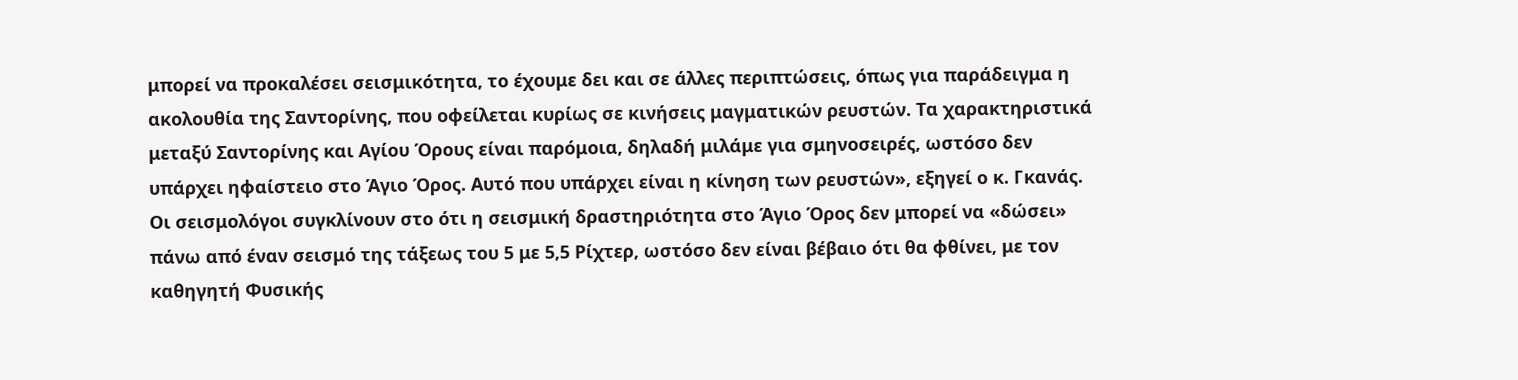μπορεί να προκαλέσει σεισμικότητα, το έχουμε δει και σε άλλες περιπτώσεις, όπως για παράδειγμα η ακολουθία της Σαντορίνης, που οφείλεται κυρίως σε κινήσεις μαγματικών ρευστών. Τα χαρακτηριστικά μεταξύ Σαντορίνης και Αγίου Όρους είναι παρόμοια, δηλαδή μιλάμε για σμηνοσειρές, ωστόσο δεν υπάρχει ηφαίστειο στο Άγιο Όρος. Αυτό που υπάρχει είναι η κίνηση των ρευστών», εξηγεί ο κ. Γκανάς.
Οι σεισμολόγοι συγκλίνουν στο ότι η σεισμική δραστηριότητα στο Άγιο Όρος δεν μπορεί να «δώσει» πάνω από έναν σεισμό της τάξεως του 5 με 5,5 Ρίχτερ, ωστόσο δεν είναι βέβαιο ότι θα φθίνει, με τον καθηγητή Φυσικής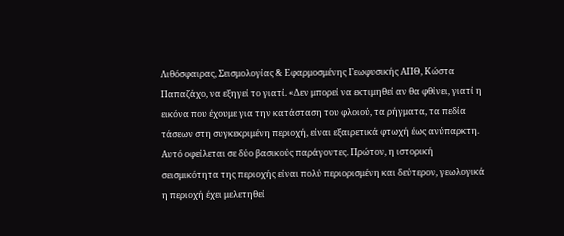Λιθόσφαιρας, Σεισμολογίας & Εφαρμοσμένης Γεωφυσικής ΑΠΘ, Κώστα Παπαζάχο, να εξηγεί το γιατί. «Δεν μπορεί να εκτιμηθεί αν θα φθίνει, γιατί η εικόνα που έχουμε για την κατάσταση του φλοιού, τα ρήγματα, τα πεδία τάσεων στη συγκεκριμένη περιοχή, είναι εξαιρετικά φτωχή έως ανύπαρκτη. Αυτό οφείλεται σε δύο βασικούς παράγοντες. Πρώτον, η ιστορική σεισμικότητα της περιοχής είναι πολύ περιορισμένη και δεύτερον, γεωλογικά η περιοχή έχει μελετηθεί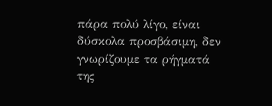πάρα πολύ λίγο, είναι δύσκολα προσβάσιμη, δεν γνωρίζουμε τα ρήγματά της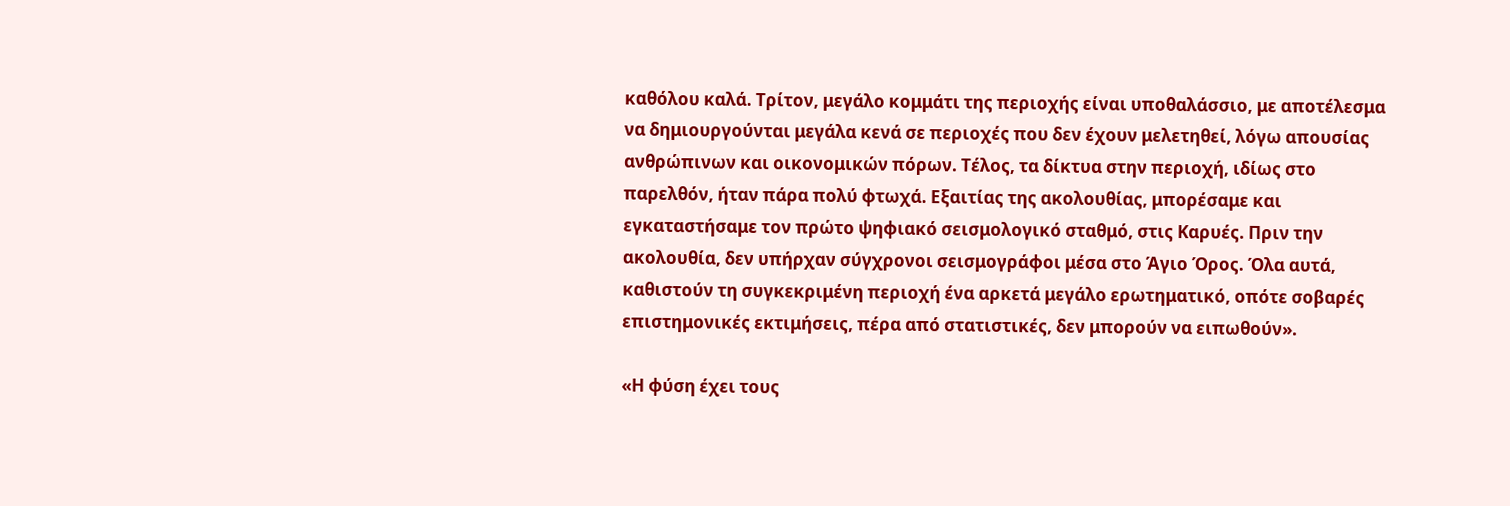καθόλου καλά. Τρίτον, μεγάλο κομμάτι της περιοχής είναι υποθαλάσσιο, με αποτέλεσμα να δημιουργούνται μεγάλα κενά σε περιοχές που δεν έχουν μελετηθεί, λόγω απουσίας ανθρώπινων και οικονομικών πόρων. Τέλος, τα δίκτυα στην περιοχή, ιδίως στο παρελθόν, ήταν πάρα πολύ φτωχά. Εξαιτίας της ακολουθίας, μπορέσαμε και εγκαταστήσαμε τον πρώτο ψηφιακό σεισμολογικό σταθμό, στις Καρυές. Πριν την ακολουθία, δεν υπήρχαν σύγχρονοι σεισμογράφοι μέσα στο Άγιο Όρος. Όλα αυτά, καθιστούν τη συγκεκριμένη περιοχή ένα αρκετά μεγάλο ερωτηματικό, οπότε σοβαρές επιστημονικές εκτιμήσεις, πέρα από στατιστικές, δεν μπορούν να ειπωθούν».

«Η φύση έχει τους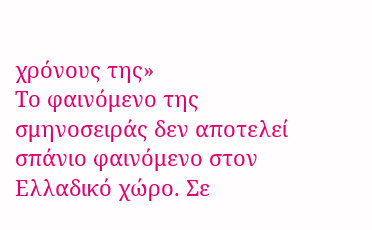χρόνους της»
Το φαινόμενο της σμηνοσειράς δεν αποτελεί σπάνιο φαινόμενο στον Ελλαδικό χώρο. Σε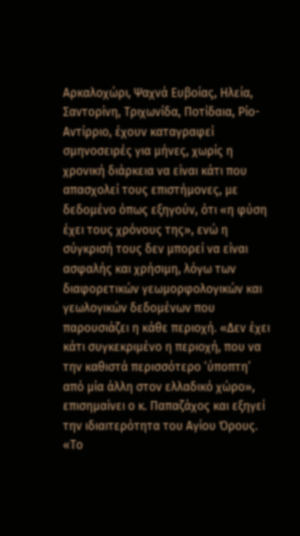Αρκαλοχώρι, Ψαχνά Ευβοίας, Ηλεία, Σαντορίνη, Τριχωνίδα, Ποτίδαια, Ρίο-Αντίρριο, έχουν καταγραφεί σμηνοσειρές για μήνες, χωρίς η χρονική διάρκεια να είναι κάτι που απασχολεί τους επιστήμονες, με δεδομένο όπως εξηγούν, ότι «η φύση έχει τους χρόνους της», ενώ η σύγκρισή τους δεν μπορεί να είναι ασφαλής και χρήσιμη, λόγω των διαφορετικών γεωμορφολογικών και γεωλογικών δεδομένων που παρουσιάζει η κάθε περιοχή. «Δεν έχει κάτι συγκεκριμένο η περιοχή, που να την καθιστά περισσότερο ‘ύποπτη’ από μία άλλη στον ελλαδικό χώρο», επισημαίνει ο κ. Παπαζάχος και εξηγεί την ιδιαιτερότητα του Αγίου Όρους. «Το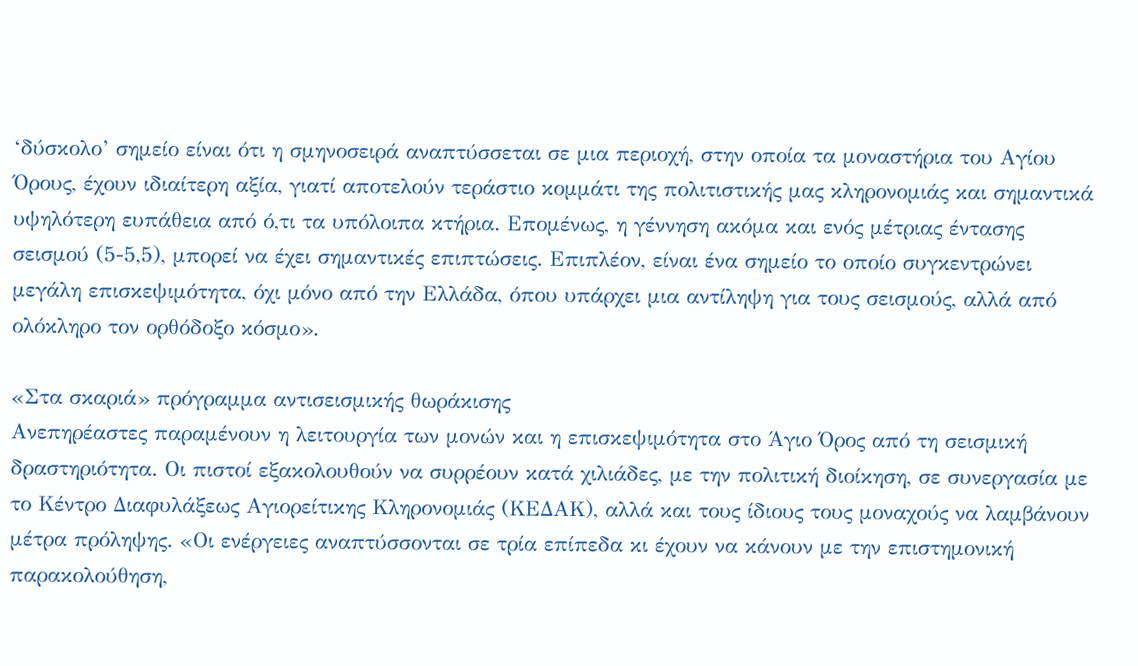‘δύσκολο’ σημείο είναι ότι η σμηνοσειρά αναπτύσσεται σε μια περιοχή, στην οποία τα μοναστήρια του Αγίου Όρους, έχουν ιδιαίτερη αξία, γιατί αποτελούν τεράστιο κομμάτι της πολιτιστικής μας κληρονομιάς και σημαντικά υψηλότερη ευπάθεια από ό,τι τα υπόλοιπα κτήρια. Επομένως, η γέννηση ακόμα και ενός μέτριας έντασης σεισμού (5-5,5), μπορεί να έχει σημαντικές επιπτώσεις. Επιπλέον, είναι ένα σημείο το οποίο συγκεντρώνει μεγάλη επισκεψιμότητα, όχι μόνο από την Ελλάδα, όπου υπάρχει μια αντίληψη για τους σεισμούς, αλλά από ολόκληρο τον ορθόδοξο κόσμο».

«Στα σκαριά» πρόγραμμα αντισεισμικής θωράκισης
Ανεπηρέαστες παραμένουν η λειτουργία των μονών και η επισκεψιμότητα στο Άγιο Όρος από τη σεισμική δραστηριότητα. Οι πιστοί εξακολουθούν να συρρέουν κατά χιλιάδες, με την πολιτική διοίκηση, σε συνεργασία με το Κέντρο Διαφυλάξεως Αγιορείτικης Κληρονομιάς (ΚΕΔΑΚ), αλλά και τους ίδιους τους μοναχούς να λαμβάνουν μέτρα πρόληψης. «Οι ενέργειες αναπτύσσονται σε τρία επίπεδα κι έχουν να κάνουν με την επιστημονική παρακολούθηση,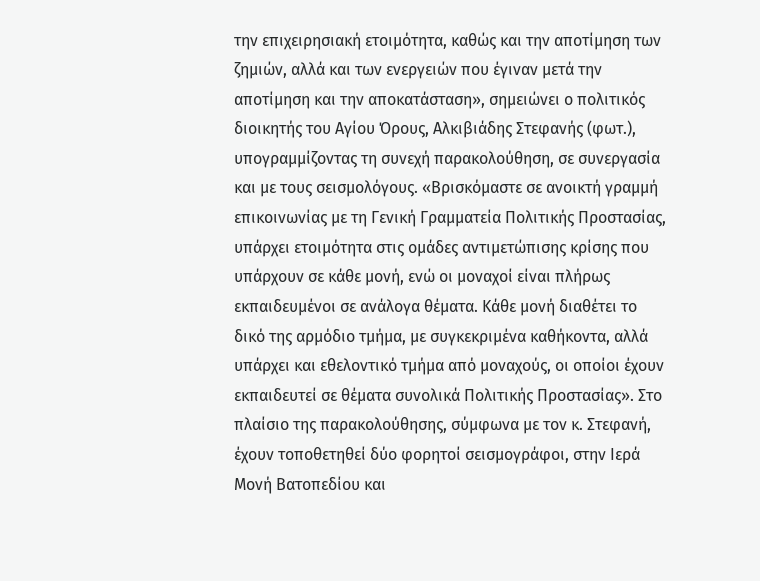την επιχειρησιακή ετοιμότητα, καθώς και την αποτίμηση των ζημιών, αλλά και των ενεργειών που έγιναν μετά την αποτίμηση και την αποκατάσταση», σημειώνει ο πολιτικός διοικητής του Αγίου Όρους, Αλκιβιάδης Στεφανής (φωτ.), υπογραμμίζοντας τη συνεχή παρακολούθηση, σε συνεργασία και με τους σεισμολόγους. «Βρισκόμαστε σε ανοικτή γραμμή επικοινωνίας με τη Γενική Γραμματεία Πολιτικής Προστασίας, υπάρχει ετοιμότητα στις ομάδες αντιμετώπισης κρίσης που υπάρχουν σε κάθε μονή, ενώ οι μοναχοί είναι πλήρως εκπαιδευμένοι σε ανάλογα θέματα. Κάθε μονή διαθέτει το δικό της αρμόδιο τμήμα, με συγκεκριμένα καθήκοντα, αλλά υπάρχει και εθελοντικό τμήμα από μοναχούς, οι οποίοι έχουν εκπαιδευτεί σε θέματα συνολικά Πολιτικής Προστασίας». Στο πλαίσιο της παρακολούθησης, σύμφωνα με τον κ. Στεφανή, έχουν τοποθετηθεί δύο φορητοί σεισμογράφοι, στην Ιερά Μονή Βατοπεδίου και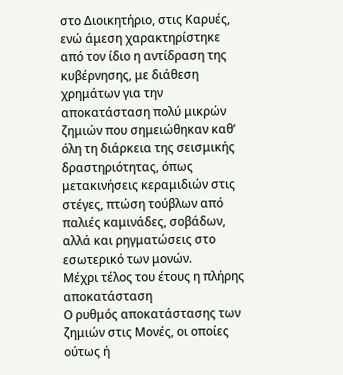στο Διοικητήριο, στις Καρυές, ενώ άμεση χαρακτηρίστηκε από τον ίδιο η αντίδραση της κυβέρνησης, με διάθεση χρημάτων για την αποκατάσταση πολύ μικρών ζημιών που σημειώθηκαν καθ’ όλη τη διάρκεια της σεισμικής δραστηριότητας, όπως μετακινήσεις κεραμιδιών στις στέγες, πτώση τούβλων από παλιές καμινάδες, σοβάδων, αλλά και ρηγματώσεις στο εσωτερικό των μονών.
Μέχρι τέλος του έτους η πλήρης αποκατάσταση
Ο ρυθμός αποκατάστασης των ζημιών στις Μονές, οι οποίες ούτως ή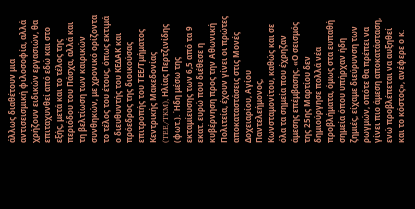άλλως διαθέτουν μια αντισεισμική φιλοσοφία, αλλά χρήζουν ειδικών εργασιών, θα επιταχυνθεί από εδώ και στο εξής, μετά και το τέλος της περιόδου του Πάσχα, αλλά και τη βελτίωση των καιρικών συνθηκών, με χρονικό ορίζοντα το τέλος του έτους, όπως εκτιμά ο διευθυντής του ΚΕΔΑΚ και πρόεδρος της διοικούσας επιτροπής του ΤΕΕ/Τμήματος Κεντρικής Μακεδονίας (TEE/TKM), Ηλίας Περτζινίδης (φωτ.). Ήδη μέσω της εκταμίευσης των 6,5 από τα 9 εκατ. ευρώ που διέθεσε η κυβέρνηση προς την Αθωνική Πολιτεία, έχουν γίνει οι πρώτες αποκαταστάσεις στις Μονές Δοχειαρίου, Αγίου Παντελεήμονος, Κωνσταμονίτου, καθώς και σε όλα τα σημεία που έχρηζαν άμεσης επέμβασης. «Ο σεισμός της 25ης Μαρτίου δεν δημιούργησε πολλά νέα προβλήματα, όμως στα ευπαθή σημεία όπου υπήρχαν ήδη ζημιές, είχαμε διεύρυνση των ρωγμών, οπότε θα πρέπει να γίνει πιο άμεση αποκατάσταση, ενώ προβλέπεται να αυξηθεί και το κόστος», ανέφερε ο κ.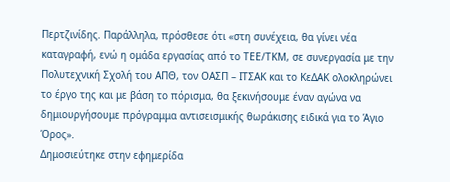Περτζινίδης. Παράλληλα, πρόσθεσε ότι «στη συνέχεια, θα γίνει νέα καταγραφή, ενώ η ομάδα εργασίας από το ΤΕΕ/ΤΚΜ, σε συνεργασία με την Πολυτεχνική Σχολή του ΑΠΘ, τον ΟΑΣΠ – ΙΤΣΑΚ και το ΚεΔΑΚ ολοκληρώνει το έργο της και με βάση το πόρισμα, θα ξεκινήσουμε έναν αγώνα να δημιουργήσουμε πρόγραμμα αντισεισμικής θωράκισης ειδικά για το Άγιο Όρος».
Δημοσιεύτηκε στην εφημερίδα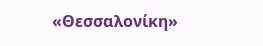«Θεσσαλονίκη»